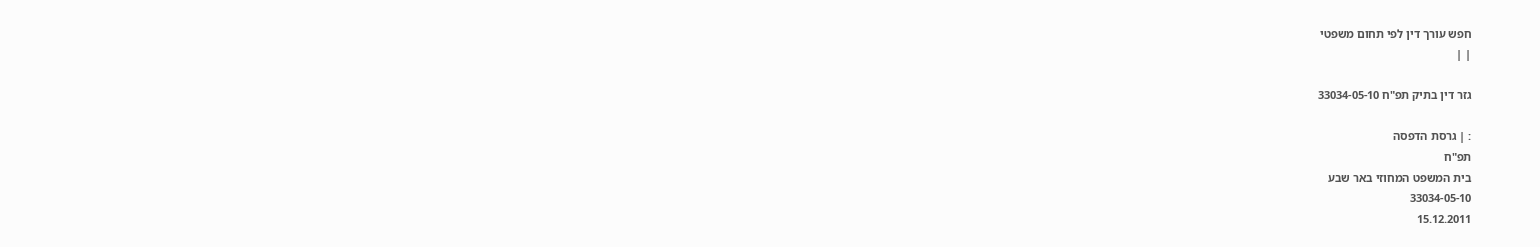חפש עורך דין לפי תחום משפטי
| |

גזר דין בתיק תפ"ח 33034-05-10

: | גרסת הדפסה
תפ"ח
בית המשפט המחוזי באר שבע
33034-05-10
15.12.2011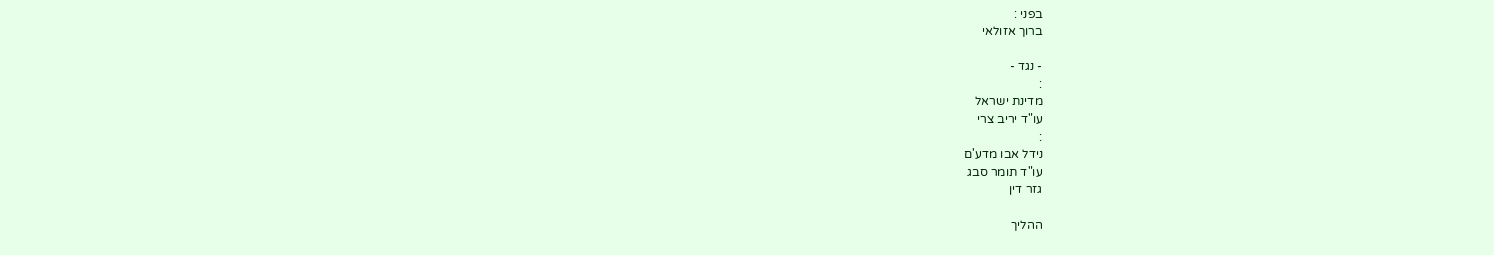בפני :
ברוך אזולאי

- נגד -
:
מדינת ישראל
עו"ד יריב צרי
:
נידל אבו מדע'ם
עו"ד תומר סבג
גזר דין

ההליך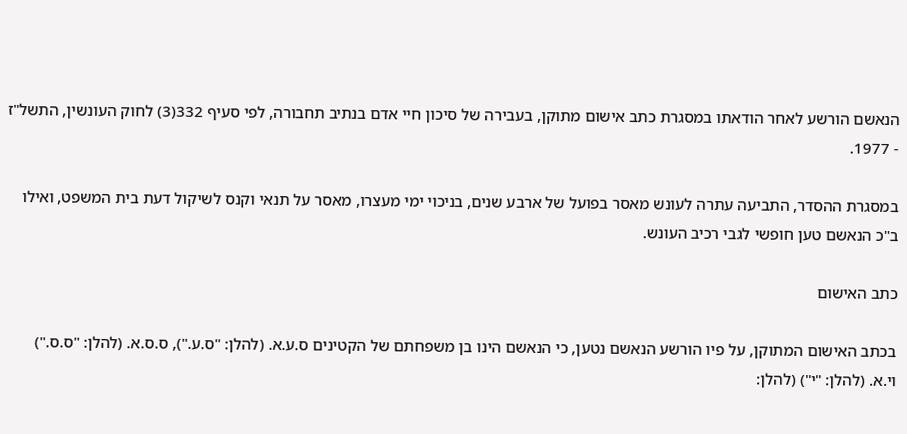הנאשם הורשע לאחר הודאתו במסגרת כתב אישום מתוקן, בעבירה של סיכון חיי אדם בנתיב תחבורה, לפי סעיף 332(3) לחוק העונשין, התשל"ז - 1977.

במסגרת ההסדר, התביעה עתרה לעונש מאסר בפועל של ארבע שנים, בניכוי ימי מעצרו, מאסר על תנאי וקנס לשיקול דעת בית המשפט, ואילו ב"כ הנאשם טען חופשי לגבי רכיב העונש.

כתב האישום

בכתב האישום המתוקן, על פיו הורשע הנאשם נטען, כי הנאשם הינו בן משפחתם של הקטינים ס.ע.א. (להלן: "ס.ע."), ס.ס.א. (להלן: "ס.ס.") וי.א. (להלן: "י") (להלן: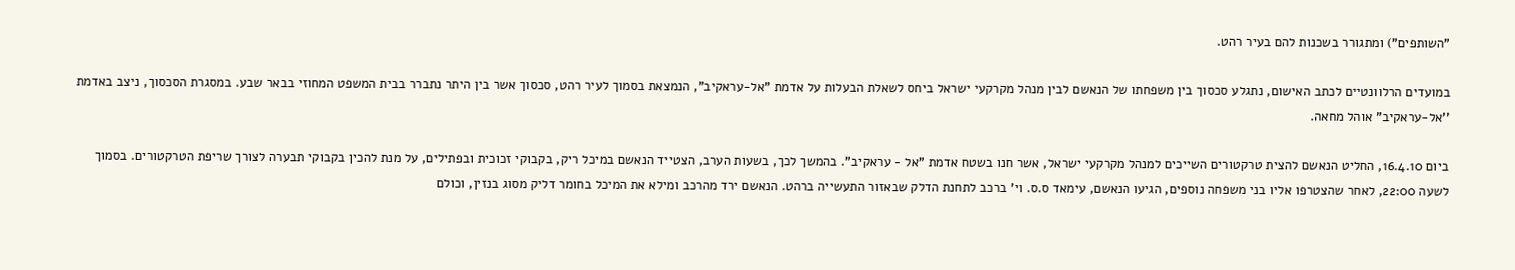"השותפים") ומתגורר בשכנות להם בעיר רהט.

במועדים הרלוונטיים לכתב האישום, נתגלע סכסוך בין משפחתו של הנאשם לבין מנהל מקרקעי ישראל ביחס לשאלת הבעלות על אדמת "אל-עראקיב", הנמצאת בסמוך לעיר רהט, סכסוך אשר בין היתר נתברר בבית המשפט המחוזי בבאר שבע. במסגרת הסכסוך, ניצב באדמת ''אל-עראקיב" אוהל מחאה.

ביום 16.4.10, החליט הנאשם להצית טרקטורים השייכים למנהל מקרקעי ישראל, אשר חנו בשטח אדמת "אל - עראקיב". בהמשך לכך, בשעות הערב, הצטייד הנאשם במיכל ריק, בקבוקי זכוכית ובפתילים, על מנת להכין בקבוקי תבערה לצורך שריפת הטרקטורים. בסמוך לשעה 22:00, לאחר שהצטרפו אליו בני משפחה נוספים, הגיעו הנאשם, עימאד ס.ס. וי' ברכב לתחנת הדלק שבאזור התעשייה ברהט. הנאשם ירד מהרכב ומילא את המיכל בחומר דליק מסוג בנזין, וכולם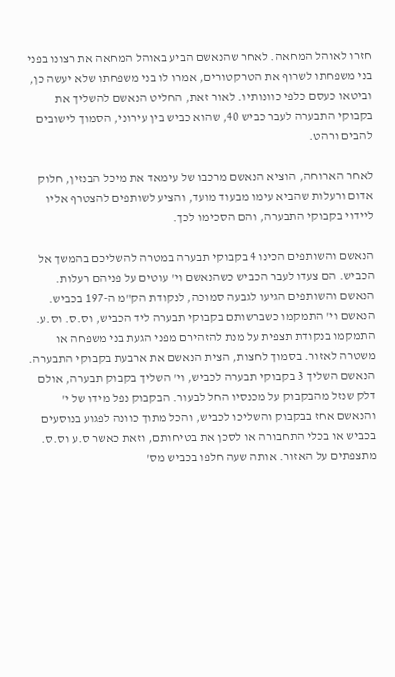חזרו לאוהל המחאה. לאחר שהנאשם הביע באוהל המחאה את רצונו בפני בני משפחתו לשרוף את הטרקטורים, אמרו לו בני משפחתו שלא יעשה כן, וביטאו כעסם כלפי כוונותיו. לאור זאת, החליט הנאשם להשליך את בקבוקי התבערה לעבר כביש 40, שהוא כביש בין עירוני, הסמוך לישובים להבים ורהט.

לאחר הארוחה, הוציא הנאשם מרכבו של עימאד את מיכל הבנזין, חלוק אדום ורעלות שהביא עימו מבעוד מועד, והציע לשותפים להצטרף אליו ליידוי בקבוקי התבערה, והם הסכימו לכך.

הנאשם והשותפים הכינו 4 בקבוקי תבערה במטרה להשליכם בהמשך אל הכביש. הם צעדו לעבר הכביש כשהנאשם וי' עוטים על פניהם רעלות. הנאשם והשותפים הגיעו לגבעה סמוכה, לנקודת הק"מ ה-197 בכביש. הנאשם וי' התמקמו כשברשותם בקבוקי תבערה ליד הכביש, וס.ס. וס.ע. התמקמו בנקודת תצפית על מנת להזהירם מפני הגעת בני משפחה או משטרה לאזור. בסמוך לחצות, הצית הנאשם את ארבעת בקבוקי התבערה. הנאשם השליך 3 בקבוקי תבערה לכביש, וי' השליך בקבוק תבערה, אולם דלק שנזל מהבקבוק על מכנסיו החל לבעור. הבקבוק נפל מידו של י' והנאשם אחז בבקבוק והשליכו לכביש, והכל מתוך כוונה לפגוע בנוסעים בכביש או בכלי התחבורה או לסכן את בטיחותם, וזאת כאשר ס.ע וס.ס. מתצפתים על האזור. אותה שעה חלפו בכביש מס'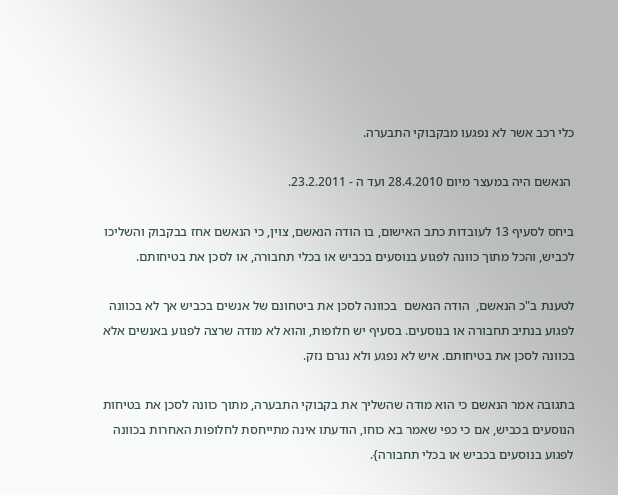כלי רכב אשר לא נפגעו מבקבוקי התבערה.

 הנאשם היה במעצר מיום 28.4.2010 ועד ה - 23.2.2011.

ביחס לסעיף 13 לעובדות כתב האישום, בו הודה הנאשם, צוין, כי הנאשם אחז בבקבוק והשליכו לכביש, והכל מתוך כוונה לפגוע בנוסעים בכביש או בכלי תחבורה, או לסכן את בטיחותם.

לטענת ב"כ הנאשם,  הודה הנאשם  בכוונה לסכן את ביטחונם של אנשים בכביש אך לא בכוונה לפגוע בנתיב תחבורה או בנוסעים. בסעיף יש חלופות, והוא לא מודה שרצה לפגוע באנשים אלא בכוונה לסכן את בטיחותם. איש לא נפגע ולא נגרם נזק.

בתגובה אמר הנאשם כי הוא מודה שהשליך את בקבוקי התבערה, מתוך כוונה לסכן את בטיחות הנוסעים בכביש, אם כי כפי שאמר בא כוחו, הודעתו אינה מתייחסת לחלופות האחרות בכוונה לפגוע בנוסעים בכביש או בכלי תחבורה}.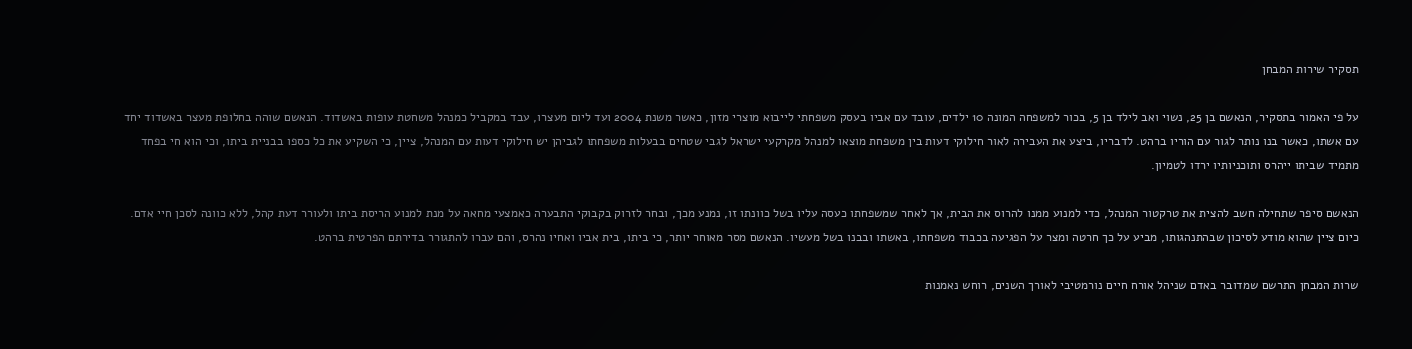תסקיר שירות המבחן

על פי האמור בתסקיר, הנאשם בן 25, נשוי ואב לילד בן 5, בכור למשפחה המונה 10 ילדים, עובד עם אביו בעסק משפחתי לייבוא מוצרי מזון, כאשר משנת 2004 ועד ליום מעצרו, עבד במקביל כמנהל משחטת עופות באשדוד. הנאשם שוהה בחלופת מעצר באשדוד יחד עם אשתו, כאשר בנו נותר לגור עם הוריו ברהט. לדבריו, ביצע את העבירה לאור חילוקי דעות בין משפחת מוצאו למנהל מקרקעי ישראל לגבי שטחים בבעלות משפחתו לגביהן יש חילוקי דעות עם המנהל, ציין, כי השקיע את כל כספו בבניית ביתו, וכי הוא חי בפחד מתמיד שביתו ייהרס ותוכניותיו ירדו לטמיון.

הנאשם סיפר שתחילה חשב להצית את טרקטור המנהל, כדי למנוע ממנו להרוס את הבית, אך לאחר שמשפחתו כעסה עליו בשל כוונתו זו, נמנע מכך, ובחר לזרוק בקבוקי התבערה כאמצעי מחאה על מנת למנוע הריסת ביתו ולעורר דעת קהל, ללא כוונה לסכן חיי אדם. כיום ציין שהוא מודע לסיכון שבהתנהגותו, מביע על כך חרטה ומצר על הפגיעה בכבוד משפחתו, באשתו ובבנו בשל מעשיו. הנאשם מסר מאוחר יותר, כי ביתו, בית אביו ואחיו נהרס, והם עברו להתגורר בדירתם הפרטית ברהט.

שרות המבחן התרשם שמדובר באדם שניהל אורח חיים נורמטיבי לאורך השנים, רוחש נאמנות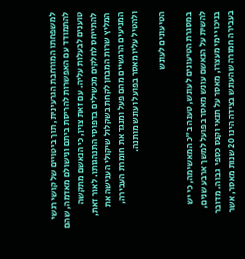למשפחתו המורחבת הגרעינית, תוך ביטויים של קושי רגשי להתמודד עם האפשרות להריסת ביתם ונישולם מאדמה, שהם טוענים לבעלות עליה. עם זאת צוין, כי הנאשם מתקשה להתייחס לחלקים מכשילים בדפוסי התנהגותו. לאור זאת, המליץ שרות המבחן לקחת בשקלול שיקולי הענישה את המניעים הרגשיים מהם פעל ומנגד את חומרת העבירה, ולהטיל עליו מאסר בפועל ועונש מותנה.

הטיעונים לעונש

במסגרת הטיעונים לעונש, טענה ב"כ המאשימה, כי יש להשית על הנאשם עונש מאסר בפועל למשך ארבע שנים, בניכוי ימי מעצרו, מאסר על תנאי וקנס כספי  גבוה. מדובר בעבירה חמורה שהעונש בצידה הינו 20 שנות מאסר, אשר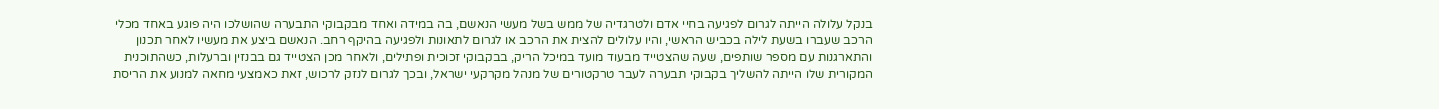בנקל עלולה הייתה לגרום לפגיעה בחיי אדם ולטרגדיה של ממש בשל מעשי הנאשם, בה במידה ואחד מבקבוקי התבערה שהושלכו היה פוגע באחד מכלי הרכב שעברו בשעת לילה בכביש הראשי, והיו עלולים להצית את הרכב או לגרום לתאונות ולפגיעה בהיקף רחב. הנאשם ביצע את מעשיו לאחר תכנון והתארגנות עם מספר שותפים, שעה שהצטייד מבעוד מועד במיכל הריק, בבקבוקי זכוכית ופתילים, ולאחר מכן הצטייד גם בבנזין וברעלות, כשהתוכנית המקורית שלו הייתה להשליך בקבוקי תבערה לעבר טרקטורים של מנהל מקרקעי ישראל, ובכך לגרום לנזק לרכוש, זאת כאמצעי מחאה למנוע את הריסת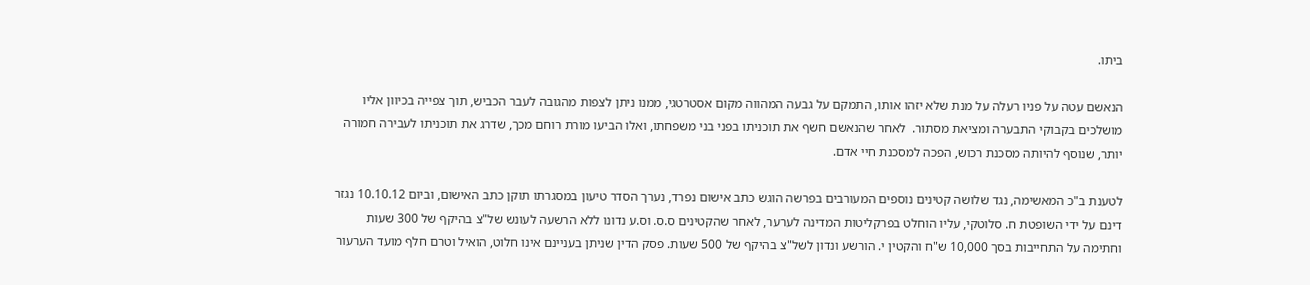ביתו.

הנאשם עטה על פניו רעלה על מנת שלא יזהו אותו, התמקם על גבעה המהווה מקום אסטרטגי, ממנו ניתן לצפות מהגובה לעבר הכביש, תוך צפייה בכיוון אליו מושלכים בקבוקי התבערה ומציאת מסתור.  לאחר שהנאשם חשף את תוכניתו בפני בני משפחתו, ואלו הביעו מורת רוחם מכך, שדרג את תוכניתו לעבירה חמורה יותר, שנוסף להיותה מסכנת רכוש, הפכה למסכנת חיי אדם.

לטענת ב"כ המאשימה, נגד שלושה קטינים נוספים המעורבים בפרשה הוגש כתב אישום נפרד, נערך הסדר טיעון במסגרתו תוקן כתב האישום, וביום 10.10.12 נגזר דינם על ידי השופטת ח. סלוטקי, עליו הוחלט בפרקליטות המדינה לערער, לאחר שהקטינים ס.ס. וס.ע נדונו ללא הרשעה לעונש של"צ בהיקף של 300 שעות וחתימה על התחייבות בסך 10,000 ש"ח והקטין י. הורשע ונדון לשל"צ בהיקף של 500 שעות. פסק הדין שניתן בעניינם אינו חלוט, הואיל וטרם חלף מועד הערעור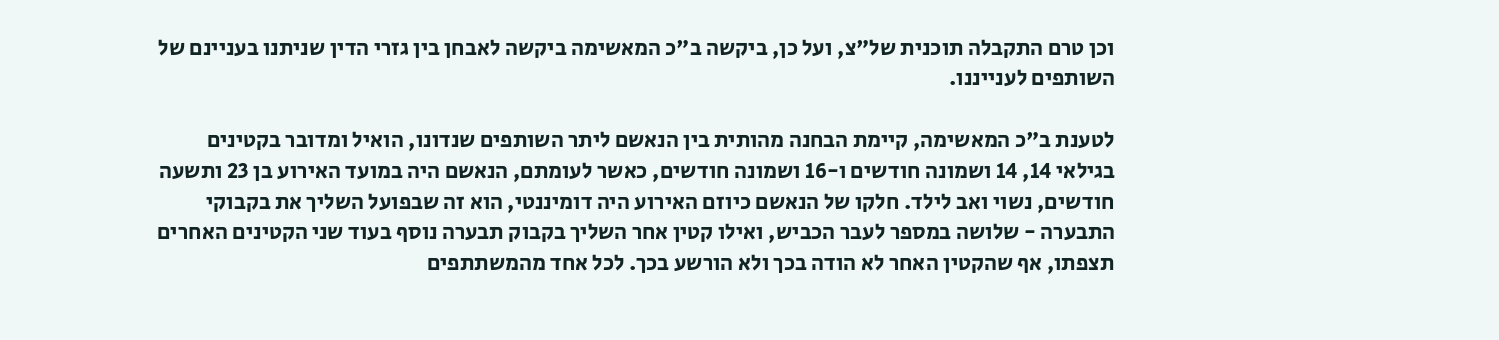וכן טרם התקבלה תוכנית של"צ, ועל כן, ביקשה ב"כ המאשימה ביקשה לאבחן בין גזרי הדין שניתנו בעניינם של השותפים לענייננו.

לטענת ב"כ המאשימה, קיימת הבחנה מהותית בין הנאשם ליתר השותפים שנדונו, הואיל ומדובר בקטינים בגילאי 14, 14 ושמונה חודשים ו-16 ושמונה חודשים, כאשר לעומתם, הנאשם היה במועד האירוע בן 23 ותשעה חודשים, נשוי ואב לילד. חלקו של הנאשם כיוזם האירוע היה דומיננטי, הוא זה שבפועל השליך את בקבוקי התבערה - שלושה במספר לעבר הכביש, ואילו קטין אחר השליך בקבוק תבערה נוסף בעוד שני הקטינים האחרים תצפתו, אף שהקטין האחר לא הודה בכך ולא הורשע בכך. לכל אחד מהמשתתפים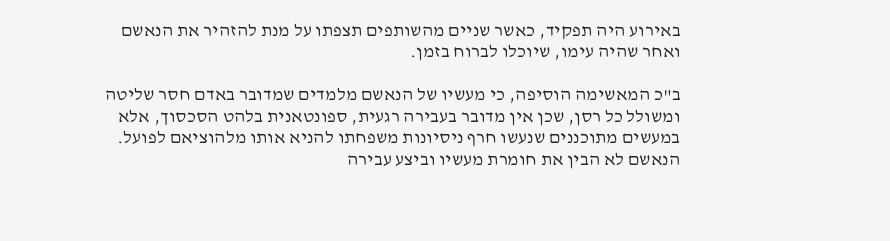באירוע היה תפקיד, כאשר שניים מהשותפים תצפתו על מנת להזהיר את הנאשם ואחר שהיה עימו, שיוכלו לברוח בזמן.

ב"כ המאשימה הוסיפה, כי מעשיו של הנאשם מלמדים שמדובר באדם חסר שליטה ומשולל כל רסן, שכן אין מדובר בעבירה רגעית, ספונטאנית בלהט הסכסוך, אלא במעשים מתוכננים שנעשו חרף ניסיונות משפחתו להניא אותו מלהוציאם לפועל. הנאשם לא הבין את חומרת מעשיו וביצע עבירה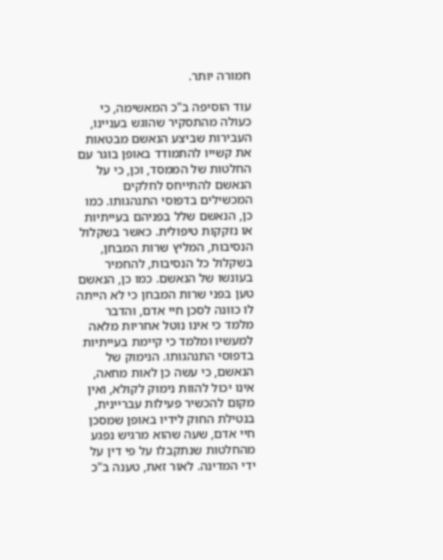חמורה יותר.

עוד הוסיפה ב"כ המאשימה, כי כעולה מהתסקיר שהוגש בעניינו, העבירות שביצע הנאשם מבטאות את קשייו להתמודד באופן בוגר עם החלטות של הממסד, וכן, כי על הנאשם להתייחס לחלקים המכשילים בדפוסי התנהגותו. כמו כן, הנאשם שלל בפניהם בעייתיות או נזקקות טיפולית. כאשר בשקלול הנסיבות, המליץ שרות המבחן, בשקלול כל הנסיבות, להחמיר בעונשו של הנאשם. כמו כן, הנאשם טען בפני שרות המבחן כי לא הייתה לו כוונה לסכן חיי אדם, והדבר מלמד כי אינו נוטל אחריות מלאה למעשיו ומלמד כי קיימת בעייתיות בדפוסי התנהגותו. הנימוק של הנאשם, כי עשה כן לאות מחאה, אינו יכול להוות נימוק לקולא, ואין מקום להכשיר פעילות עבריינית, בנטילת החוק לידיו באופן שמסכן חיי אדם, שעה שהוא מרגיש נפגע מהחלטות שנתקבלו על פי דין על ידי המדינה. לאור זאת, טענה ב"כ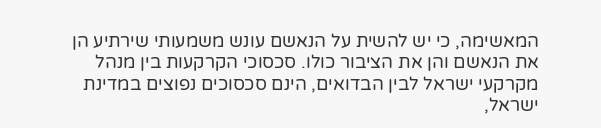המאשימה, כי יש להשית על הנאשם עונש משמעותי שירתיע הן את הנאשם והן את הציבור כולו. סכסוכי הקרקעות בין מנהל מקרקעי ישראל לבין הבדואים, הינם סכסוכים נפוצים במדינת ישראל,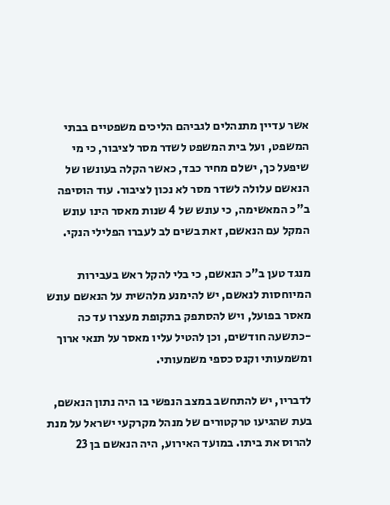אשר עדיין מתנהלים לגביהם הליכים משפטיים בבתי המשפט, ועל בית המשפט לשדר מסר לציבור, כי מי שיפעל כך, ישלם מחיר כבד, כאשר הקלה בעונשו של הנאשם עלולה לשדר מסר לא נכון לציבור. עוד הוסיפה ב"כ המאשימה, כי עונש של 4 שנות מאסר הינו עונש המקל עם הנאשם, זאת בשים לב לעברו הפלילי הנקי.

מנגד טען ב"כ הנאשם, כי בלי להקל ראש בעבירות המיוחסות לנאשם, יש להימנע מלהשית על הנאשם עונש מאסר בפועל, ויש להסתפק בתקופת מעצרו עד כה -כתשעה חודשים, וכן להטיל עליו מאסר על תנאי ארוך ומשמעותי וקנס כספי משמעותי.

לדבריו, יש להתחשב במצב הנפשי בו היה נתון הנאשם, בעת שהגיעו טרקטורים של מנהל מקרקעי ישראל על מנת להרוס את ביתו. במועד האירוע, היה הנאשם בן 23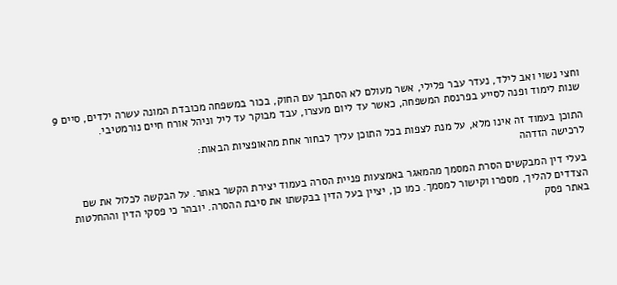וחצי נשוי ואב לילד, נעדר עבר פלילי, אשר מעולם לא הסתבך עם החוק, בכור במשפחה מכובדת המונה עשרה ילדים, סיים 9 שנות לימוד ופנה לסייע בפרנסת המשפחה, כאשר עד ליום מעצרו, עבד מבוקר עד ליל וניהל אורח חיים נורמטיבי.

התוכן בעמוד זה אינו מלא, על מנת לצפות בכל התוכן עליך לבחור אחת מהאופציות הבאות:
לרכישה הזדהה

בעלי דין המבקשים הסרת המסמך מהמאגר באמצעות פניית הסרה בעמוד יצירת הקשר באתר. על הבקשה לכלול את שם הצדדים להליך, מספרו וקישור למסמך. כמו כן, יציין בעל הדין בבקשתו את סיבת ההסרה. יובהר כי פסקי הדין וההחלטות באתר פסק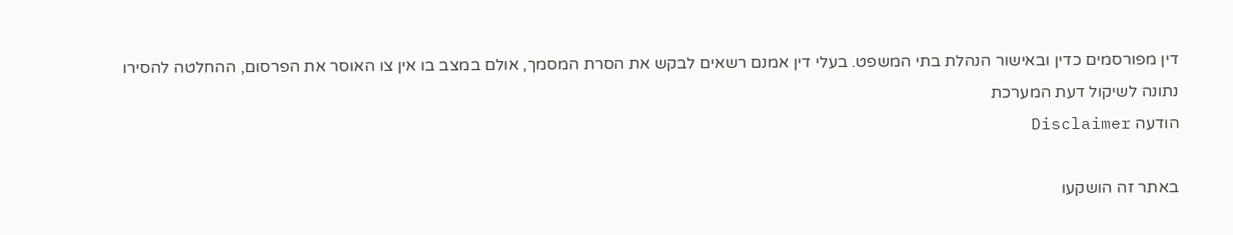דין מפורסמים כדין ובאישור הנהלת בתי המשפט. בעלי דין אמנם רשאים לבקש את הסרת המסמך, אולם במצב בו אין צו האוסר את הפרסום, ההחלטה להסירו נתונה לשיקול דעת המערכת
הודעה Disclaimer

באתר זה הושקעו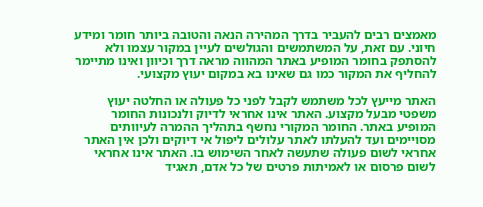מאמצים רבים להעביר בדרך המהירה הנאה והטובה ביותר חומר ומידע חיוני. עם זאת, על המשתמשים והגולשים לעיין במקור עצמו ולא להסתפק בחומר המופיע באתר המהווה מראה דרך וכיוון ואינו מתיימר להחליף את המקור כמו גם שאינו בא במקום יעוץ מקצועי.

האתר מייעץ לכל משתמש לקבל לפני כל פעולה או החלטה יעוץ משפטי מבעל מקצוע. האתר אינו אחראי לדיוק ולנכונות החומר המופיע באתר. החומר המקורי נחשף בתהליך ההמרה לעיוותים מסויימים ועד להעלתו לאתר עלולים ליפול אי דיוקים ולכן אין האתר אחראי לשום פעולה שתעשה לאחר השימוש בו. האתר אינו אחראי לשום פרסום או לאמיתות פרטים של כל אדם, תאגיד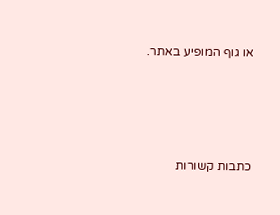או גוף המופיע באתר.




כתבות קשורות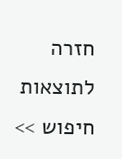חזרה לתוצאות חיפוש >>